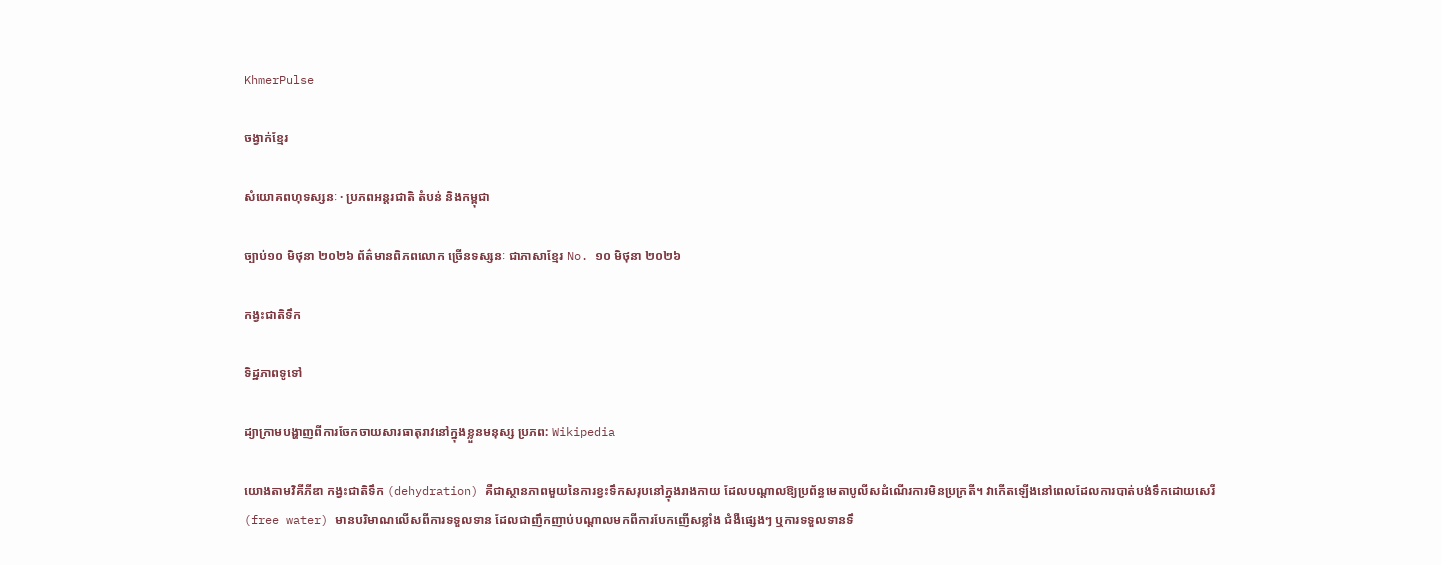KhmerPulse

ចង្វាក់ខ្មែរ

សំយោគពហុទស្សនៈ · ប្រភពអន្តរជាតិ តំបន់ និងកម្ពុជា

ច្បាប់១០ មិថុនា ២០២៦ ព័ត៌មានពិភពលោក ច្រើនទស្សនៈ ជាភាសាខ្មែរ No. ១០ មិថុនា ២០២៦

កង្វះជាតិទឹក

ទិដ្ឋភាពទូទៅ

ដ្យាក្រាមបង្ហាញពីការចែកចាយសារធាតុរាវនៅក្នុងខ្លួនមនុស្ស ប្រភព: Wikipedia

យោងតាមវិគីភីឌា កង្វះជាតិទឹក (dehydration) គឺជាស្ថានភាពមួយនៃការខ្វះទឹកសរុបនៅក្នុងរាងកាយ ដែលបណ្តាលឱ្យប្រព័ន្ធមេតាបូលីសដំណើរការមិនប្រក្រតី។ វាកើតឡើងនៅពេលដែលការបាត់បង់ទឹកដោយសេរី (free water) មានបរិមាណលើសពីការទទួលទាន ដែលជាញឹកញាប់បណ្តាលមកពីការបែកញើសខ្លាំង ជំងឺផ្សេងៗ ឬការទទួលទានទឹ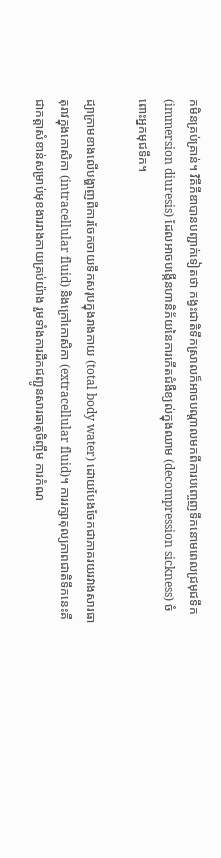កមិនគ្រប់គ្រាន់។ វិគីភីឌាបានបញ្ជាក់ទៀតថា កង្វះជាតិទឹកស្រាលក៏អាចបណ្តាលមកពីការបញ្ចេញទឹកនោមពេលជ្រមុជទឹក (immersion diuresis) ដែលអាចបង្កើនហានិភ័យនៃការកើតជំងឺខ្យល់ក្នុងឈាម (decompression sickness) ចំពោះអ្នកមុជទឹក។

ដ្យាក្រាមខាងលើបង្ហាញពីការចែកចាយទឹកសរុបក្នុងរាងកាយ (total body water) ដោយបែងចែកជាភាគរយរវាងសារធាតុរាវក្នុងកោសិកា (intracellular fluid) និងក្រៅកោសិកា (extracellular fluid)។ ការរក្សាតុល្យភាពជាតិទឹកនេះគឺជាកត្តាសំខាន់សម្រាប់មុខងាររាងកាយគ្រប់យ៉ាង រួមទាំងការដឹកជញ្ជូនសារធាតុចិញ្ចឹម ការកំណ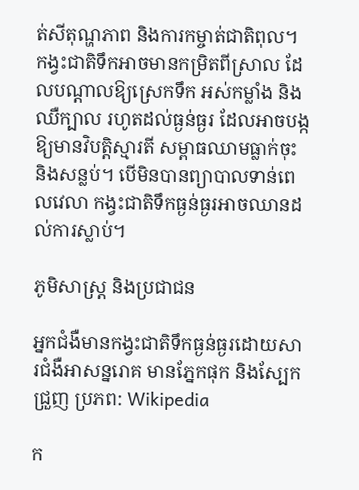ត់សីតុណ្ហភាព និងការកម្ចាត់ជាតិពុល។ កង្វះជាតិទឹកអាចមានកម្រិតពីស្រាល ដែលបណ្តាលឱ្យស្រេកទឹក អស់កម្លាំង និងឈឺក្បាល រហូតដល់ធ្ងន់ធ្ងរ ដែលអាចបង្កឱ្យមានវិបត្តិស្មារតី សម្ពាធឈាមធ្លាក់ចុះ និងសន្លប់។ បើមិនបានព្យាបាលទាន់ពេលវេលា កង្វះជាតិទឹកធ្ងន់ធ្ងរអាចឈានដល់ការស្លាប់។

ភូមិសាស្ត្រ និងប្រជាជន

អ្នកជំងឺមានកង្វះជាតិទឹកធ្ងន់ធ្ងរដោយសារជំងឺអាសន្នរោគ មានភ្នែកផុក និងស្បែកជ្រួញ ប្រភព: Wikipedia

ក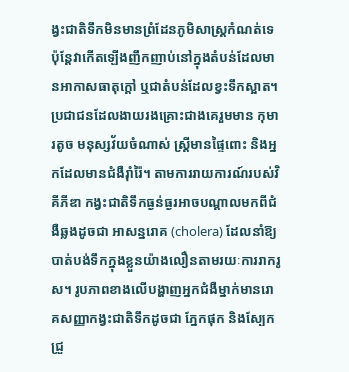ង្វះជាតិទឹកមិនមានព្រំដែនភូមិសាស្ត្រកំណត់ទេ ប៉ុន្តែវាកើតឡើងញឹកញាប់នៅក្នុងតំបន់ដែលមានអាកាសធាតុក្តៅ ឬជាតំបន់ដែលខ្វះទឹកស្អាត។ ប្រជាជនដែលងាយរងគ្រោះជាងគេរួមមាន កុមារតូច មនុស្សវ័យចំណាស់ ស្ត្រីមានផ្ទៃពោះ និងអ្នកដែលមានជំងឺរ៉ាំរ៉ៃ។ តាមការរាយការណ៍របស់វិគីភីឌា កង្វះជាតិទឹកធ្ងន់ធ្ងរអាចបណ្តាលមកពីជំងឺឆ្លងដូចជា អាសន្នរោគ (cholera) ដែលនាំឱ្យបាត់បង់ទឹកក្នុងខ្លួនយ៉ាងលឿនតាមរយៈការរាករូស។ រូបភាពខាងលើបង្ហាញអ្នកជំងឺម្នាក់មានរោគសញ្ញាកង្វះជាតិទឹកដូចជា ភ្នែកផុក និងស្បែកជ្រួ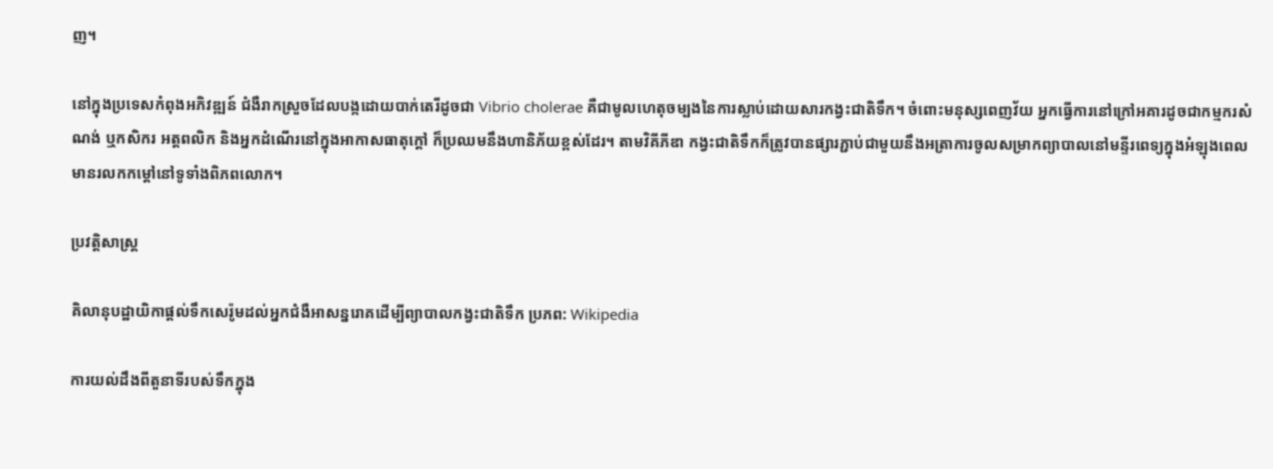ញ។

នៅក្នុងប្រទេសកំពុងអភិវឌ្ឍន៍ ជំងឺរាកស្រួចដែលបង្កដោយបាក់តេរីដូចជា Vibrio cholerae គឺជាមូលហេតុចម្បងនៃការស្លាប់ដោយសារកង្វះជាតិទឹក។ ចំពោះមនុស្សពេញវ័យ អ្នកធ្វើការនៅក្រៅអគារដូចជាកម្មករសំណង់ ឬកសិករ អត្តពលិក និងអ្នកដំណើរនៅក្នុងអាកាសធាតុក្តៅ ក៏ប្រឈមនឹងហានិភ័យខ្ពស់ដែរ។ តាមវិគីភីឌា កង្វះជាតិទឹកក៏ត្រូវបានផ្សារភ្ជាប់ជាមួយនឹងអត្រាការចូលសម្រាកព្យាបាលនៅមន្ទីរពេទ្យក្នុងអំឡុងពេលមានរលកកម្តៅនៅទូទាំងពិភពលោក។

ប្រវត្តិសាស្ត្រ

គិលានុបដ្ឋាយិកាផ្តល់ទឹកសេរ៉ូមដល់អ្នកជំងឺអាសន្នរោគដើម្បីព្យាបាលកង្វះជាតិទឹក ប្រភព: Wikipedia

ការយល់ដឹងពីតួនាទីរបស់ទឹកក្នុង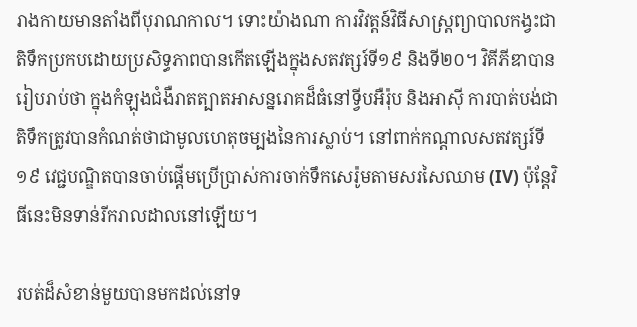រាងកាយមានតាំងពីបុរាណកាល។ ទោះយ៉ាងណា ការវិវត្តន៍វិធីសាស្ត្រព្យាបាលកង្វះជាតិទឹកប្រកបដោយប្រសិទ្ធភាពបានកើតឡើងក្នុងសតវត្សរ៍ទី១៩ និងទី២០។ វិគីភីឌាបានរៀបរាប់ថា ក្នុងកំឡុងជំងឺរាតត្បាតអាសន្នរោគដ៏ធំនៅទ្វីបអឺរ៉ុប និងអាស៊ី ការបាត់បង់ជាតិទឹកត្រូវបានកំណត់ថាជាមូលហេតុចម្បងនៃការស្លាប់។ នៅពាក់កណ្តាលសតវត្សរ៍ទី១៩ វេជ្ជបណ្ឌិតបានចាប់ផ្តើមប្រើប្រាស់ការចាក់ទឹកសេរ៉ូមតាមសរសៃឈាម (IV) ប៉ុន្តែវិធីនេះមិនទាន់រីករាលដាលនៅឡើយ។

របត់ដ៏សំខាន់មួយបានមកដល់នៅទ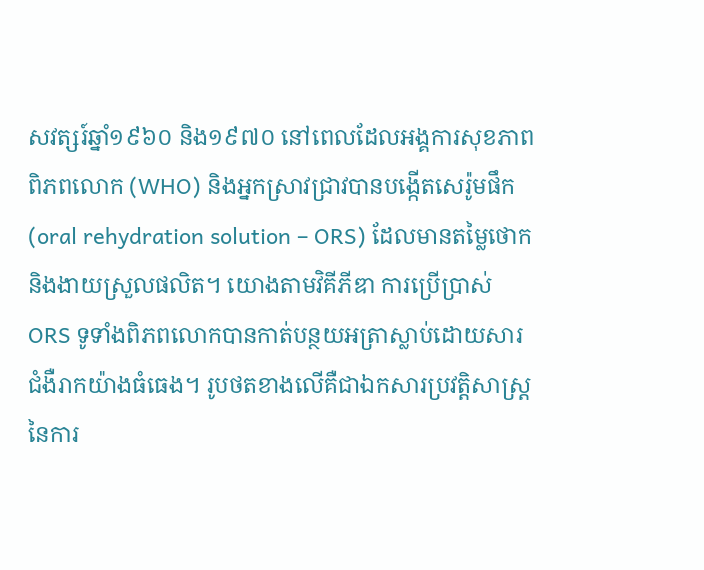សវត្សរ៍ឆ្នាំ១៩៦០ និង១៩៧០ នៅពេលដែលអង្គការសុខភាពពិភពលោក (WHO) និងអ្នកស្រាវជ្រាវបានបង្កើតសេរ៉ូមផឹក (oral rehydration solution – ORS) ដែលមានតម្លៃថោក និងងាយស្រួលផលិត។ យោងតាមវិគីភីឌា ការប្រើប្រាស់ ORS ទូទាំងពិភពលោកបានកាត់បន្ថយអត្រាស្លាប់ដោយសារជំងឺរាកយ៉ាងធំធេង។ រូបថតខាងលើគឺជាឯកសារប្រវត្តិសាស្ត្រនៃការ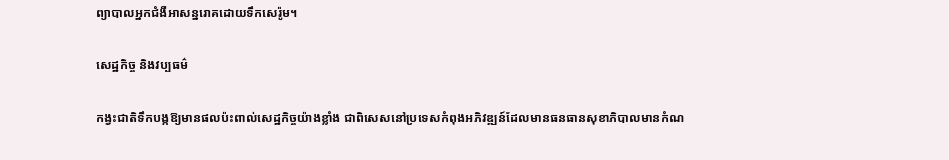ព្យាបាលអ្នកជំងឺអាសន្នរោគដោយទឹកសេរ៉ូម។

សេដ្ឋកិច្ច និងវប្បធម៌

កង្វះជាតិទឹកបង្កឱ្យមានផលប៉ះពាល់សេដ្ឋកិច្ចយ៉ាងខ្លាំង ជាពិសេសនៅប្រទេសកំពុងអភិវឌ្ឍន៍ដែលមានធនធានសុខាភិបាលមានកំណ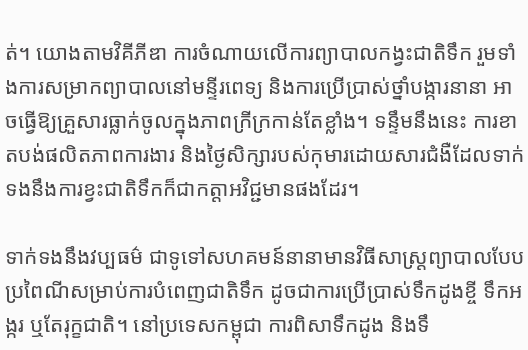ត់។ យោងតាមវិគីភីឌា ការចំណាយលើការព្យាបាលកង្វះជាតិទឹក រួមទាំងការសម្រាកព្យាបាលនៅមន្ទីរពេទ្យ និងការប្រើប្រាស់ថ្នាំបង្ការនានា អាចធ្វើឱ្យគ្រួសារធ្លាក់ចូលក្នុងភាពក្រីក្រកាន់តែខ្លាំង។ ទន្ទឹមនឹងនេះ ការខាតបង់ផលិតភាពការងារ និងថ្ងៃសិក្សារបស់កុមារដោយសារជំងឺដែលទាក់ទងនឹងការខ្វះជាតិទឹកក៏ជាកត្តាអវិជ្ជមានផងដែរ។

ទាក់ទងនឹងវប្បធម៌ ជាទូទៅសហគមន៍នានាមានវិធីសាស្ត្រព្យាបាលបែបប្រពៃណីសម្រាប់ការបំពេញជាតិទឹក ដូចជាការប្រើប្រាស់ទឹកដូងខ្ចី ទឹកអង្ករ ឬតែរុក្ខជាតិ។ នៅប្រទេសកម្ពុជា ការពិសាទឹកដូង និងទឹ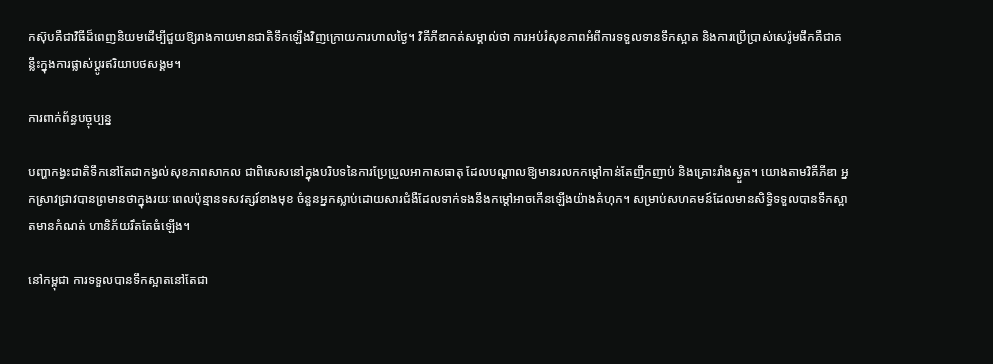កស៊ុបគឺជាវិធីដ៏ពេញនិយមដើម្បីជួយឱ្យរាងកាយមានជាតិទឹកឡើងវិញក្រោយការហាលថ្ងៃ។ វិគីភីឌាកត់សម្គាល់ថា ការអប់រំសុខភាពអំពីការទទួលទានទឹកស្អាត និងការប្រើប្រាស់សេរ៉ូមផឹកគឺជាគន្លឹះក្នុងការផ្លាស់ប្តូរឥរិយាបថសង្គម។

ការពាក់ព័ន្ធបច្ចុប្បន្ន

បញ្ហាកង្វះជាតិទឹកនៅតែជាកង្វល់សុខភាពសាកល ជាពិសេសនៅក្នុងបរិបទនៃការប្រែប្រួលអាកាសធាតុ ដែលបណ្តាលឱ្យមានរលកកម្តៅកាន់តែញឹកញាប់ និងគ្រោះរាំងស្ងួត។ យោងតាមវិគីភីឌា អ្នកស្រាវជ្រាវបានព្រមានថាក្នុងរយៈពេលប៉ុន្មានទសវត្សរ៍ខាងមុខ ចំនួនអ្នកស្លាប់ដោយសារជំងឺដែលទាក់ទងនឹងកម្តៅអាចកើនឡើងយ៉ាងគំហុក។ សម្រាប់សហគមន៍ដែលមានសិទ្ធិទទួលបានទឹកស្អាតមានកំណត់ ហានិភ័យរឹតតែធំឡើង។

នៅកម្ពុជា ការទទួលបានទឹកស្អាតនៅតែជា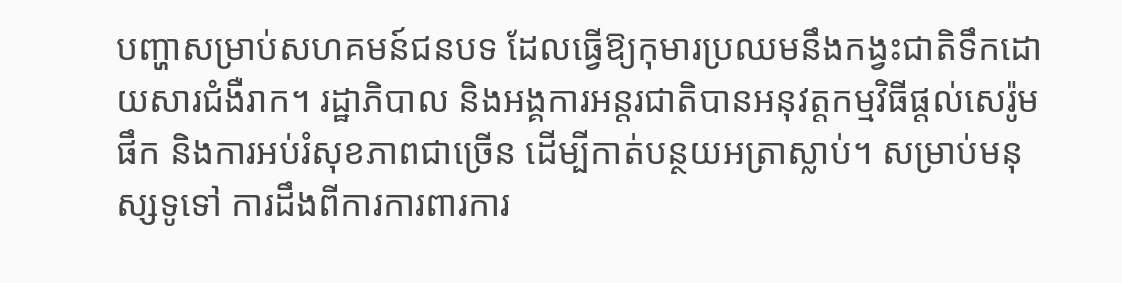បញ្ហាសម្រាប់សហគមន៍ជនបទ ដែលធ្វើឱ្យកុមារប្រឈមនឹងកង្វះជាតិទឹកដោយសារជំងឺរាក។ រដ្ឋាភិបាល និងអង្គការអន្តរជាតិបានអនុវត្តកម្មវិធីផ្តល់សេរ៉ូមផឹក និងការអប់រំសុខភាពជាច្រើន ដើម្បីកាត់បន្ថយអត្រាស្លាប់។ សម្រាប់មនុស្សទូទៅ ការដឹងពីការការពារការ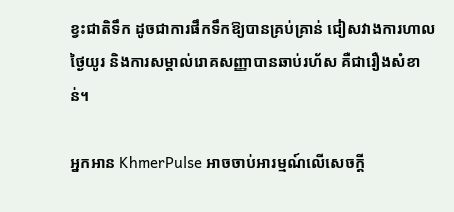ខ្វះជាតិទឹក ដូចជាការផឹកទឹកឱ្យបានគ្រប់គ្រាន់ ជៀសវាងការហាលថ្ងៃយូរ និងការសម្គាល់រោគសញ្ញាបានឆាប់រហ័ស គឺជារឿងសំខាន់។

អ្នកអាន KhmerPulse អាចចាប់អារម្មណ៍លើសេចក្តី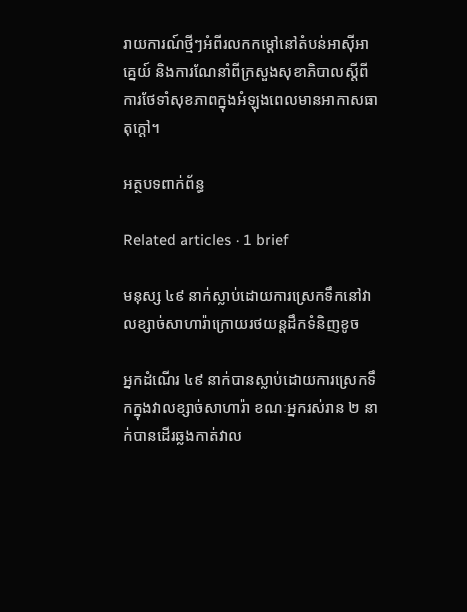រាយការណ៍ថ្មីៗអំពីរលកកម្តៅនៅតំបន់អាស៊ីអាគ្នេយ៍ និងការណែនាំពីក្រសួងសុខាភិបាលស្តីពីការថែទាំសុខភាពក្នុងអំឡុងពេលមានអាកាសធាតុក្តៅ។

អត្ថបទពាក់ព័ន្ធ

Related articles · 1 brief

មនុស្ស ៤៩ នាក់ស្លាប់ដោយការស្រេកទឹកនៅវាលខ្សាច់សាហារ៉ាក្រោយរថយន្តដឹកទំនិញខូច

អ្នកដំណើរ ៤៩ នាក់បានស្លាប់ដោយការស្រេកទឹកក្នុងវាលខ្សាច់សាហារ៉ា ខណៈអ្នករស់រាន ២ នាក់បានដើរឆ្លងកាត់វាល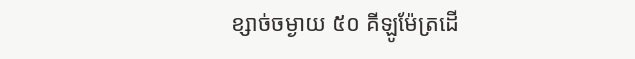ខ្សាច់ចម្ងាយ ៥០ គីឡូម៉ែត្រដើ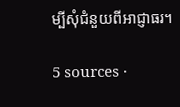ម្បីសុំជំនួយពីអាជ្ញាធរ។

5 sources ·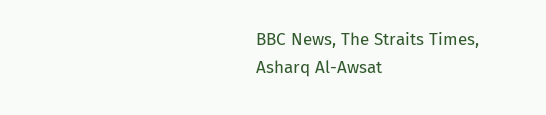BBC News, The Straits Times, Asharq Al-Awsat